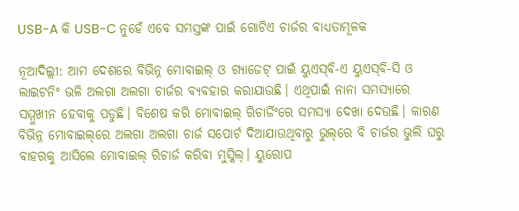USB-A କି USB-C ନୁହେଁ ଏବେ ସମସ୍ତଙ୍କ ପାଇଁ ଗୋଟିଏ ଚାର୍ଜର ବାଧ୍ୟତାମୂଳକ

ନୂଆଦିଲ୍ଲୀ: ଆମ ଦେଶରେ ବିଭିନ୍ନ ମୋବାଇଲ୍ ଓ ଗ୍ୟାଜେଟ୍ ପାଇଁ ୟୁଏସ୍‌ବି-ଏ ୟୁଏସ୍‌ବି-ସି ଓ ଲାଇଟନିଂ ଭଳି ଅଲଗା ଅଲଗା ଚାର୍ଜର ବ୍ୟବହାର କରାଯାଉଛି। ଏଥିପାଇଁ ନାନା ସମସ୍ୟାରେ ସମ୍ମୁଖୀନ ହେବାକୁ ପଡୁଛି। ବିଶେଷ କରି ମୋବାଇଲ୍ ରିଚାର୍ଜିଂରେ ସମସ୍ୟା ଦେଖା ଦେଉଛି। କାରଣ ବିଭିନ୍ନ ମୋବାଇଲ୍‌ରେ ଅଲଗା ଅଲଗା ଚାର୍ଜ ସପୋର୍ଟ ଦିଆଯାଉଥିବାରୁ ଭୁଲ୍‌ରେ ବି ଚାର୍ଜର ଭୁଲି ଘରୁ ବାହରକୁ ଆସିଲେ ମୋବାଇଲ୍ ରିଚାର୍ଜ କରିବା ମୁସ୍କିଲ୍‌। ୟୁରୋପ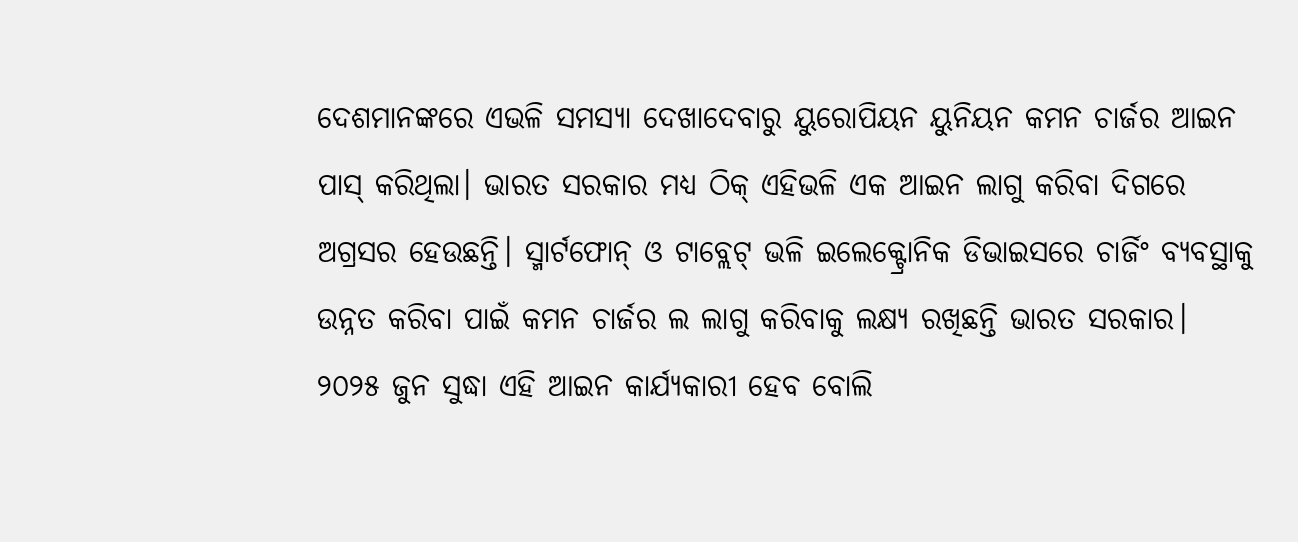ଦେଶମାନଙ୍କରେ ଏଭଳି ସମସ୍ୟା ଦେଖାଦେବାରୁ ୟୁରୋପିୟନ ୟୁନିୟନ କମନ ଚାର୍ଜର ଆଇନ ପାସ୍ କରିଥିଲା। ଭାରତ ସରକାର ମଧ୍ୟ ଠିକ୍ ଏହିଭଳି ଏକ ଆଇନ ଲାଗୁ କରିବା ଦିଗରେ ଅଗ୍ରସର ହେଉଛନ୍ତି। ସ୍ମାର୍ଟଫୋନ୍ ଓ ଟାବ୍ଲେଟ୍ ଭଳି ଇଲେକ୍ଟ୍ରୋନିକ ଡିଭାଇସରେ ଚାର୍ଜିଂ ବ୍ୟବସ୍ଥାକୁ ଉନ୍ନତ କରିବା ପାଇଁ କମନ ଚାର୍ଜର ଲ ଲାଗୁ କରିବାକୁ ଲକ୍ଷ୍ୟ ରଖିଛନ୍ତି ଭାରତ ସରକାର। ୨୦୨୫ ଜୁନ ସୁଦ୍ଧା ଏହି ଆଇନ କାର୍ଯ୍ୟକାରୀ ହେବ ବୋଲି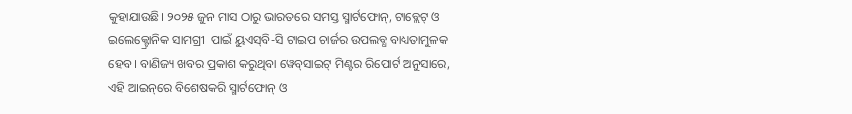କୁହାଯାଉଛି। ୨୦୨୫ ଜୁନ ମାସ ଠାରୁ ଭାରତରେ ସମସ୍ତ ସ୍ମାର୍ଟଫୋନ୍, ଟାବ୍ଲେଟ୍ ଓ ଇଲେକ୍ଟ୍ରୋନିକ ସାମଗ୍ରୀ  ପାଇଁ ୟୁଏସ୍‌ବି-ସି ଟାଇପ ଚାର୍ଜର ଉପଲବ୍ଧ ବାଧ୍ୟତାମୁଳକ ହେବ। ବାଣିଜ୍ୟ ଖବର ପ୍ରକାଶ କରୁଥିବା ୱେବ୍‌ସାଇଟ୍ ମିଣ୍ଟର ରିପୋର୍ଟ ଅନୁସାରେ, ଏହି ଆଇନ୍‌ରେ ବିଶେଷକରି ସ୍ମାର୍ଟଫୋନ୍ ଓ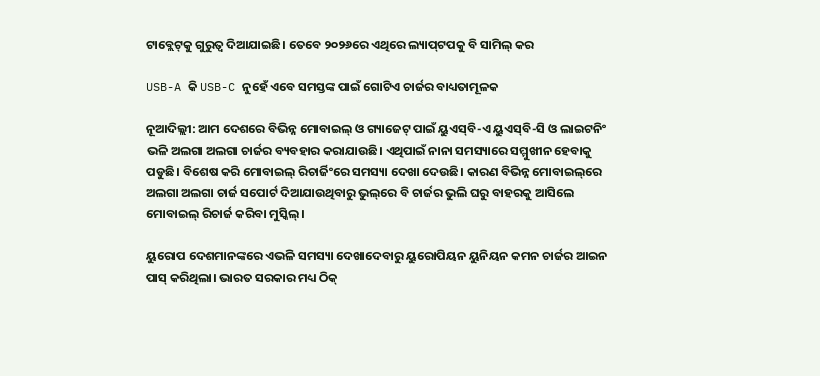ଟାବ୍ଲେଟ୍‌କୁ ଗୁରୁତ୍ୱ ଦିଆଯାଇଛି। ତେବେ ୨୦୨୬ରେ ଏଥିରେ ଲ୍ୟାପ୍‌ଟପକୁ ବି ସାମିଲ୍ କର

USB-A କି USB-C ନୁହେଁ ଏବେ ସମସ୍ତଙ୍କ ପାଇଁ ଗୋଟିଏ ଚାର୍ଜର ବାଧ୍ୟତାମୂଳକ

ନୂଆଦିଲ୍ଲୀ: ଆମ ଦେଶରେ ବିଭିନ୍ନ ମୋବାଇଲ୍ ଓ ଗ୍ୟାଜେଟ୍ ପାଇଁ ୟୁଏସ୍‌ବି-ଏ ୟୁଏସ୍‌ବି-ସି ଓ ଲାଇଟନିଂ ଭଳି ଅଲଗା ଅଲଗା ଚାର୍ଜର ବ୍ୟବହାର କରାଯାଉଛି। ଏଥିପାଇଁ ନାନା ସମସ୍ୟାରେ ସମ୍ମୁଖୀନ ହେବାକୁ ପଡୁଛି। ବିଶେଷ କରି ମୋବାଇଲ୍ ରିଚାର୍ଜିଂରେ ସମସ୍ୟା ଦେଖା ଦେଉଛି। କାରଣ ବିଭିନ୍ନ ମୋବାଇଲ୍‌ରେ ଅଲଗା ଅଲଗା ଚାର୍ଜ ସପୋର୍ଟ ଦିଆଯାଉଥିବାରୁ ଭୁଲ୍‌ରେ ବି ଚାର୍ଜର ଭୁଲି ଘରୁ ବାହରକୁ ଆସିଲେ ମୋବାଇଲ୍ ରିଚାର୍ଜ କରିବା ମୁସ୍କିଲ୍‌।

ୟୁରୋପ ଦେଶମାନଙ୍କରେ ଏଭଳି ସମସ୍ୟା ଦେଖାଦେବାରୁ ୟୁରୋପିୟନ ୟୁନିୟନ କମନ ଚାର୍ଜର ଆଇନ ପାସ୍ କରିଥିଲା। ଭାରତ ସରକାର ମଧ୍ୟ ଠିକ୍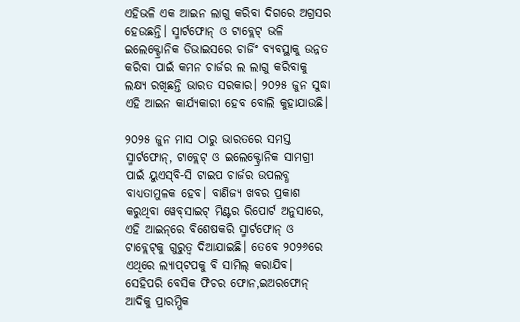ଏହିଭଳି ଏକ ଆଇନ ଲାଗୁ କରିବା ଦିଗରେ ଅଗ୍ରସର ହେଉଛନ୍ତି। ସ୍ମାର୍ଟଫୋନ୍ ଓ ଟାବ୍ଲେଟ୍ ଭଳି ଇଲେକ୍ଟ୍ରୋନିକ ଡିଭାଇସରେ ଚାର୍ଜିଂ ବ୍ୟବସ୍ଥାକୁ ଉନ୍ନତ କରିବା ପାଇଁ କମନ ଚାର୍ଜର ଲ ଲାଗୁ କରିବାକୁ ଲକ୍ଷ୍ୟ ରଖିଛନ୍ତି ଭାରତ ସରକାର। ୨୦୨୫ ଜୁନ ସୁଦ୍ଧା ଏହି ଆଇନ କାର୍ଯ୍ୟକାରୀ ହେବ ବୋଲି କୁହାଯାଉଛି।

୨୦୨୫ ଜୁନ ମାସ ଠାରୁ ଭାରତରେ ସମସ୍ତ ସ୍ମାର୍ଟଫୋନ୍, ଟାବ୍ଲେଟ୍ ଓ ଇଲେକ୍ଟ୍ରୋନିକ ସାମଗ୍ରୀ  ପାଇଁ ୟୁଏସ୍‌ବି-ସି ଟାଇପ ଚାର୍ଜର ଉପଲବ୍ଧ ବାଧ୍ୟତାମୁଳକ ହେବ। ବାଣିଜ୍ୟ ଖବର ପ୍ରକାଶ କରୁଥିବା ୱେବ୍‌ସାଇଟ୍ ମିଣ୍ଟର ରିପୋର୍ଟ ଅନୁସାରେ, ଏହି ଆଇନ୍‌ରେ ବିଶେଷକରି ସ୍ମାର୍ଟଫୋନ୍ ଓ ଟାବ୍ଲେଟ୍‌କୁ ଗୁରୁତ୍ୱ ଦିଆଯାଇଛି। ତେବେ ୨୦୨୬ରେ ଏଥିରେ ଲ୍ୟାପ୍‌ଟପକୁ ବି ସାମିଲ୍ କରାଯିବ। ସେହିପରି ବେସିକ ଫିଚର ଫୋନ,ଇଅରଫୋନ୍ ଆଦିକୁ ପ୍ରାରମ୍ଭିକ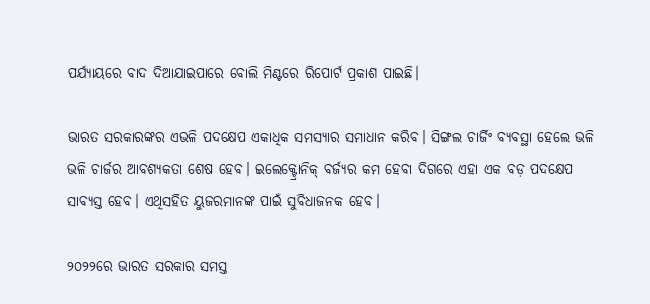ପର୍ଯ୍ୟାୟରେ ବାଦ ଦିଆଯାଇପାରେ ବୋଲି ମିଣ୍ଟରେ ରିପୋର୍ଟ ପ୍ରକାଶ ପାଇଛି।

ଭାରତ ସରକାରଙ୍କର ଏଭଳି ପଦକ୍ଷେପ ଏକାଧିକ ସମସ୍ୟାର ସମାଧାନ କରିବ। ସିଙ୍ଗଲ ଚାର୍ଜିଂ ବ୍ୟବସ୍ଥା ହେଲେ ଭଳି ଭଳି ଚାର୍ଜର ଆବଶ୍ୟକତା ଶେଷ ହେବ। ଇଲେକ୍ଟ୍ରୋନିକ୍ ବର୍ଜ୍ୟର କମ ହେବା ଦିଗରେ ଏହା ଏକ ବଡ଼ ପଦକ୍ଷେପ ସାବ୍ୟସ୍ତ ହେବ। ଏଥିସହିତ ୟୁଜରମାନଙ୍କ ପାଇଁ ସୁବିଧାଜନକ ହେବ।

୨୦୨୨ରେ ଭାରତ ସରକାର ସମସ୍ତ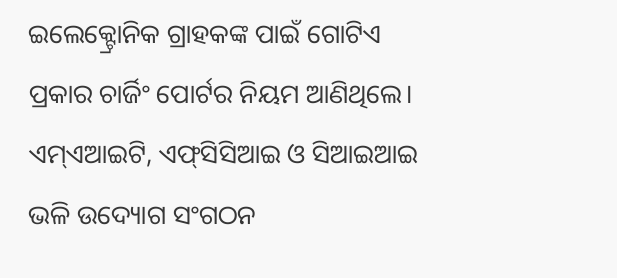ଇଲେକ୍ଟ୍ରୋନିକ ଗ୍ରାହକଙ୍କ ପାଇଁ ଗୋଟିଏ ପ୍ରକାର ଚାର୍ଜିଂ ପୋର୍ଟର ନିୟମ ଆଣିଥିଲେ। ଏମ୍‌ଏଆଇଟି, ଏଫ୍‌ସିସିଆଇ ଓ ସିଆଇଆଇ ଭଳି ଉଦ୍ୟୋଗ ସଂଗଠନ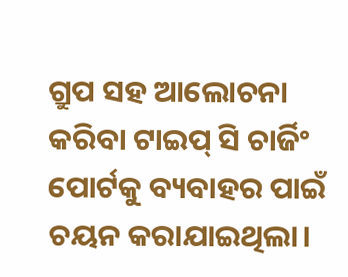ଗ୍ରୁପ ସହ ଆଲୋଚନା କରିବା ଟାଇପ୍ ସି ଚାର୍ଜିଂ ପୋର୍ଟକୁ ବ୍ୟବାହର ପାଇଁ ଚୟନ କରାଯାଇଥିଲା।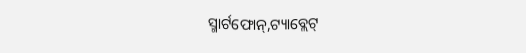ସ୍ମାର୍ଟଫୋନ୍,ଟ୍ୟାବ୍ଲେଟ୍‌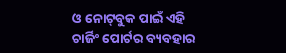ଓ ନୋଟ୍‌ବୁକ ପାଇଁ ଏହି ଚାର୍ଜିଂ ପୋର୍ଟର ବ୍ୟବହାର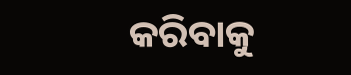କରିବାକୁ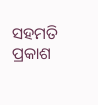ସହମତି ପ୍ରକାଶ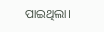ପାଇଥିଲା।